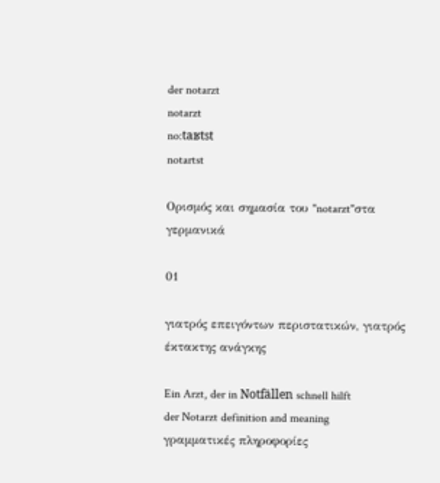der notarzt
notarzt
no:taʁtst
notartst

Ορισμός και σημασία του "notarzt"στα γερμανικά

01

γιατρός επειγόντων περιστατικών, γιατρός έκτακτης ανάγκης

Ein Arzt, der in Notfällen schnell hilft
der Notarzt definition and meaning
γραμματικές πληροφορίες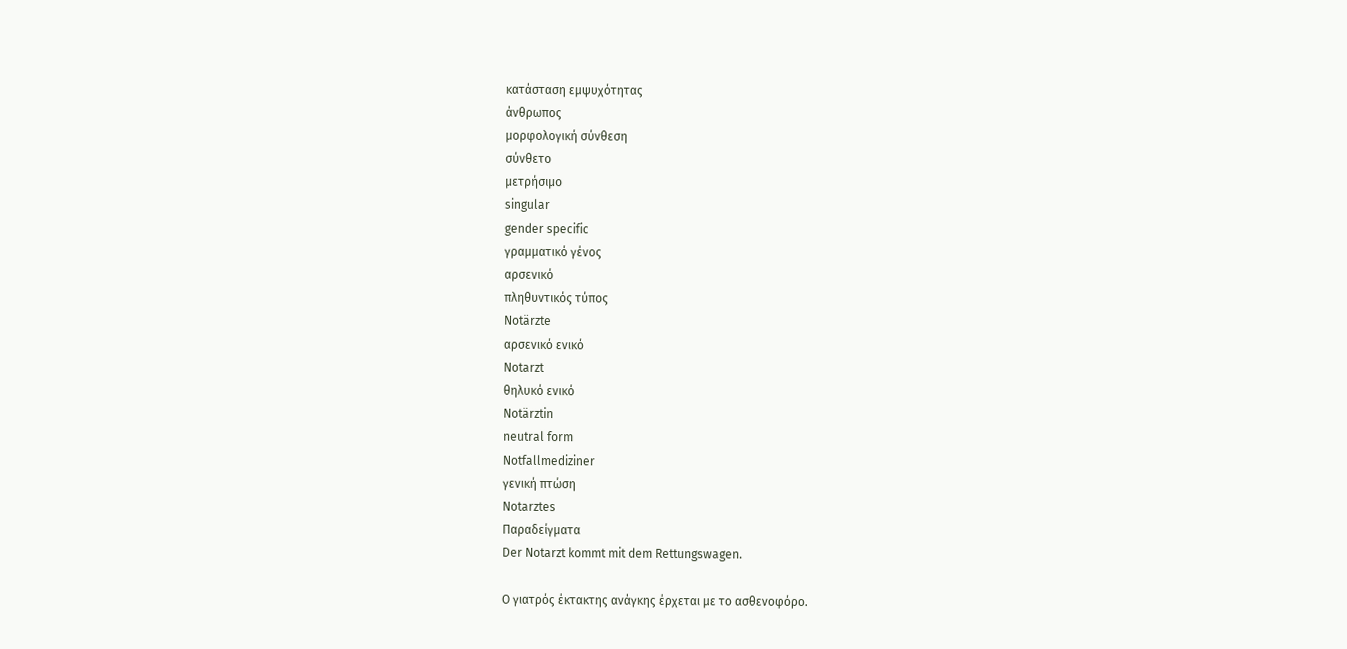κατάσταση εμψυχότητας
άνθρωπος
μορφολογική σύνθεση
σύνθετο
μετρήσιμο
singular
gender specific
γραμματικό γένος
αρσενικό
πληθυντικός τύπος
Notärzte
αρσενικό ενικό
Notarzt
θηλυκό ενικό
Notärztin
neutral form
Notfallmediziner
γενική πτώση
Notarztes
Παραδείγματα
Der Notarzt kommt mit dem Rettungswagen.

Ο γιατρός έκτακτης ανάγκης έρχεται με το ασθενοφόρο.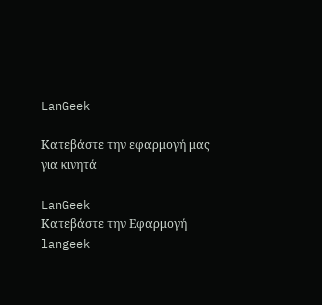LanGeek

Κατεβάστε την εφαρμογή μας για κινητά

LanGeek
Κατεβάστε την Εφαρμογή
langeek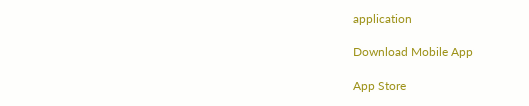application

Download Mobile App

App Store